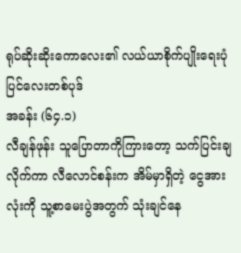ရုပ်ဆိုးဆိုးကောလေး၏ လယ်ယာစိုက်ပျိုးရေးပုံပြင်လေးတစ်ပုဒ်
အခန်း (၆၄.၁)
လီချန်ဖုန်း သူပြောတာကိုကြားတော့ သက်ပြင်းချလိုက်ကာ လီလောင်စန်းက အိမ်မှာရှိတဲ့ ငွေအားလုံးကို သူ့စာမေးပွဲအတွက် သုံးချင်နေ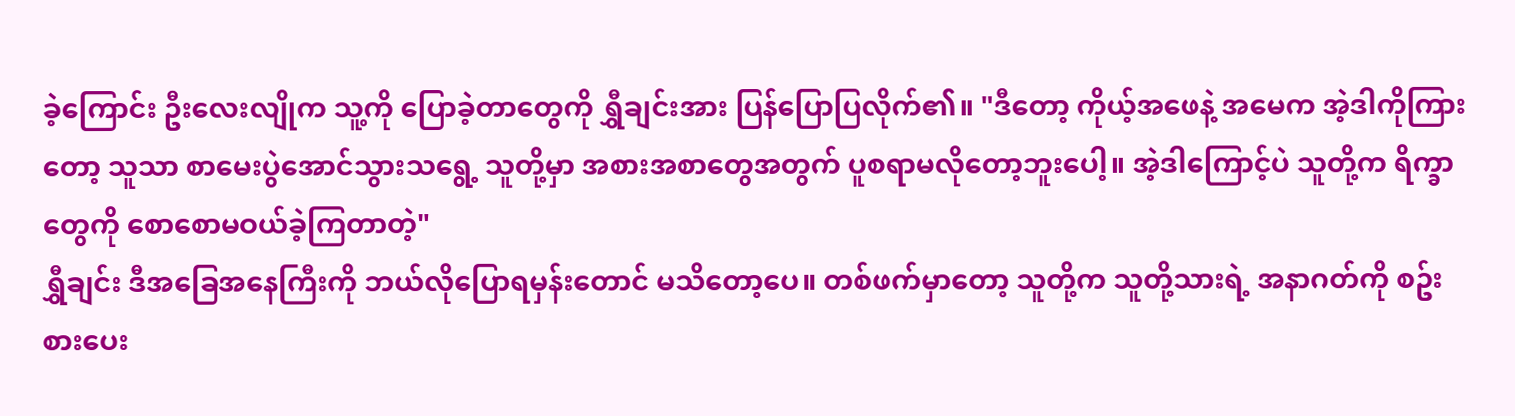ခဲ့ကြောင်း ဦးလေးလျိုက သူ့ကို ပြောခဲ့တာတွေကို ရွှီချင်းအား ပြန်ပြောပြလိုက်၏။ "ဒီတော့ ကိုယ့်အဖေနဲ့ အမေက အဲ့ဒါကိုကြားတော့ သူသာ စာမေးပွဲအောင်သွားသရွေ့ သူတို့မှာ အစားအစာတွေအတွက် ပူစရာမလိုတော့ဘူးပေါ့။ အဲ့ဒါကြောင့်ပဲ သူတို့က ရိက္ခာတွေကို စောစောမဝယ်ခဲ့ကြတာတဲ့"
ရွှီချင်း ဒီအခြေအနေကြီးကို ဘယ်လိုပြောရမှန်းတောင် မသိတော့ပေ။ တစ်ဖက်မှာတော့ သူတို့က သူတို့သားရဲ့ အနာဂတ်ကို စဥ်းစားပေး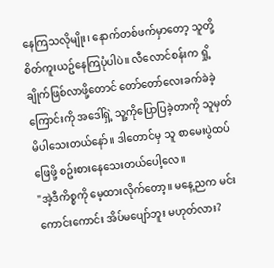နေကြသလိုမျိုး၊ နောက်တစ်ဖက်မှာတော့ သူတို့ စိတ်ကူးယဥ်နေကြပုံပါပဲ။ လီလောင်စန်းက ရှို့ချိုက်ဖြစ်လာဖို့တောင် တော်တော်လေးခက်ခဲခဲ့ကြောင်းကို အဒေါ်ရှဲ့ သူ့ကိုပြောပြခဲ့တာကို သူမှတ်မိပါသေးတယ်နော်။ ဒါတောင်မှ သူ စာမေးပွဲထပ်ဖြေဖို့ စဥ်းစားနေသေးတယ်ပေါ့လေ။
"အဲ့ဒီကိစ္စကို မေ့ထားလိုက်တော့။ မနေ့ညက မင်းကောင်းကောင်း အိပ်မပျော်ဘူး မဟုတ်လား?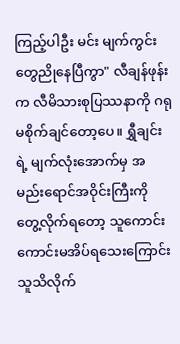ကြည့်ပါဦး မင်း မျက်ကွင်းတွေညိုနေပြီကွာ" လီချန်ဖုန်းက လီမိသားစုပြဿနာကို ဂရုမစိုက်ချင်တော့ပေ။ ရွှီချင်းရဲ့ မျက်လုံးအောက်မှ အမည်းရောင်အဝိုင်းကြီးကို တွေ့လိုက်ရတော့ သူကောင်းကောင်းမအိပ်ရသေးကြောင်း သူသိလိုက်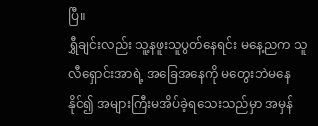ပြီ။
ရွှီချင်းလည်း သူ့နဖူးသူပွတ်နေရင်း မနေ့ညက သူ လီရှောင်းအာရဲ့ အခြေအနေကို မတွေးဘဲမနေနိုင်၍ အများကြီးမအိပ်ခဲ့ရသေးသည်မှာ အမှန်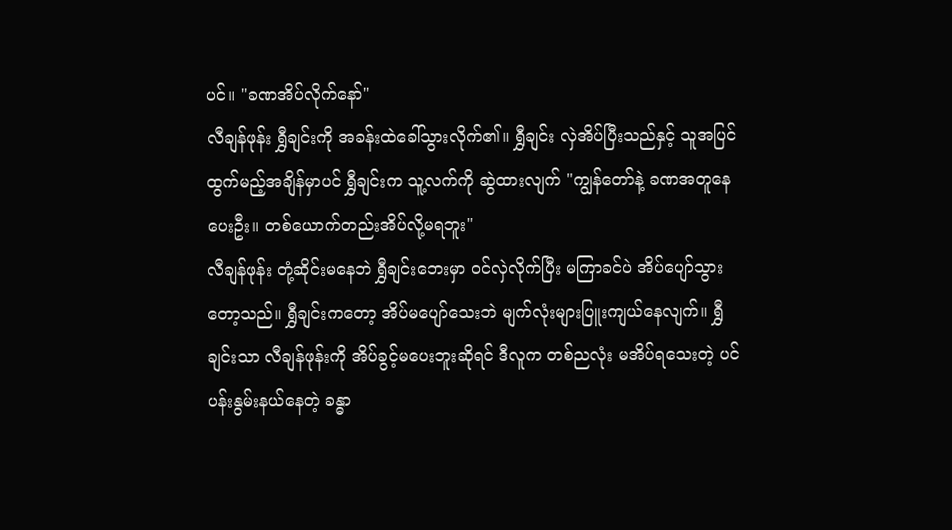ပင်။ "ခဏအိပ်လိုက်နော်"
လီချန်ဖုန်း ရွှီချင်းကို အခန်းထဲခေါ်သွားလိုက်၏။ ရွှီချင်း လှဲအိပ်ပြီးသည်နှင့် သူအပြင်ထွက်မည့်အချိန်မှာပင် ရွှီချင်းက သူ့လက်ကို ဆွဲထားလျက် "ကျွန်တော်နဲ့ ခဏအတူနေပေးဦး။ တစ်ယောက်တည်းအိပ်လို့မရဘူး"
လီချန်ဖုန်း တုံ့ဆိုင်းမနေဘဲ ရွှီချင်းဘေးမှာ ဝင်လှဲလိုက်ပြီး မကြာခင်ပဲ အိပ်ပျော်သွားတော့သည်။ ရွှီချင်းကတော့ အိပ်မပျော်သေးဘဲ မျက်လုံးများပြူးကျယ်နေလျက်။ ရွှီချင်းသာ လီချန်ဖုန်းကို အိပ်ခွင့်မပေးဘူးဆိုရင် ဒီလူက တစ်ညလုံး မအိပ်ရသေးတဲ့ ပင်ပန်းနွမ်းနယ်နေတဲ့ ခန္ဓာ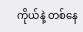ကိုယ်နဲ့ တစ်နေ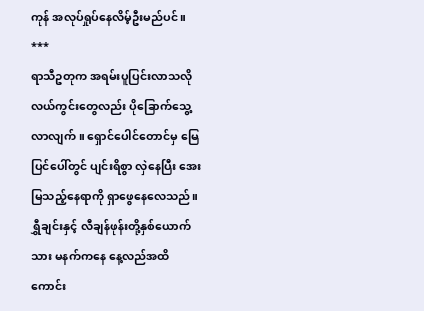ကုန် အလုပ်ရှုပ်နေလိမ့်ဦးမည်ပင်။
***
ရာသီဥတုက အရမ်းပူပြင်းလာသလို လယ်ကွင်းတွေလည်း ပိုခြောက်သွေ့လာလျက်။ ရှောင်ပေါင်တောင်မှ မြေပြင်ပေါ်တွင် ပျင်းရိစွာ လှဲနေပြီး အေးမြသည့်နေရာကို ရှာဖွေနေလေသည်။
ရွှီချင်းနှင့် လီချန်ဖုန်းတို့နှစ်ယောက်သား မနက်ကနေ နေ့လည်အထိ ကောင်း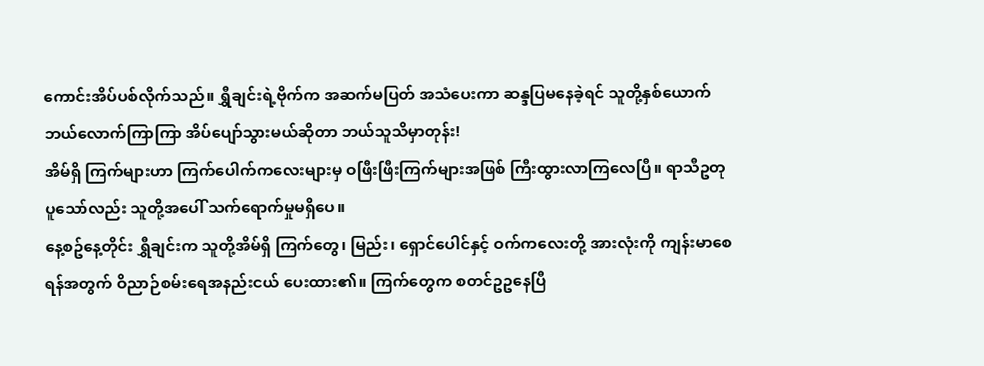ကောင်းအိပ်ပစ်လိုက်သည်။ ရွှီချင်းရဲ့ဗိုက်က အဆက်မပြတ် အသံပေးကာ ဆန္ဒပြမနေခဲ့ရင် သူတို့နှစ်ယောက် ဘယ်လောက်ကြာကြာ အိပ်ပျော်သွားမယ်ဆိုတာ ဘယ်သူသိမှာတုန်း!
အိမ်ရှိ ကြက်များဟာ ကြက်ပေါက်ကလေးများမှ ဝဖြီးဖြီးကြက်များအဖြစ် ကြီးထွားလာကြလေပြီ။ ရာသီဥတုပူသော်လည်း သူတို့အပေါ် သက်ရောက်မှုမရှိပေ။
နေ့စဥ်နေ့တိုင်း ရွှီချင်းက သူတို့အိမ်ရှိ ကြက်တွေ၊ မြည်း၊ ရှောင်ပေါင်နှင့် ဝက်ကလေးတို့ အားလုံးကို ကျန်းမာစေရန်အတွက် ဝိညာဉ်စမ်းရေအနည်းငယ် ပေးထား၏။ ကြက်တွေက စတင်ဥဥနေပြီ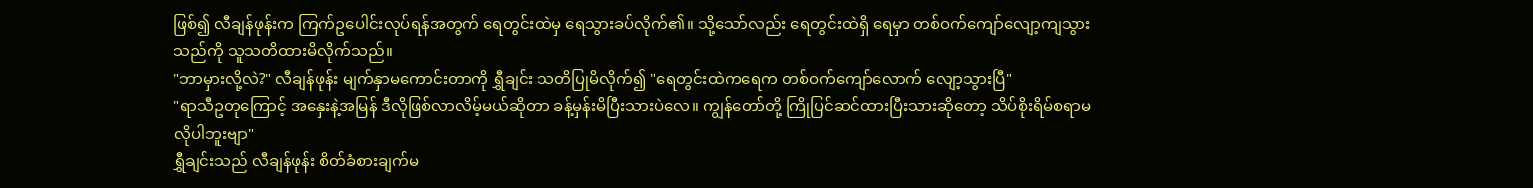ဖြစ်၍ လီချန်ဖုန်းက ကြက်ဥပေါင်းလုပ်ရန်အတွက် ရေတွင်းထဲမှ ရေသွားခပ်လိုက်၏။ သို့သော်လည်း ရေတွင်းထဲရှိ ရေမှာ တစ်ဝက်ကျော်လျော့ကျသွားသည်ကို သူသတိထားမိလိုက်သည်။
"ဘာမှားလို့လဲ?" လီချန်ဖုန်း မျက်နှာမကောင်းတာကို ရွှီချင်း သတိပြုမိလိုက်၍ "ရေတွင်းထဲကရေက တစ်ဝက်ကျော်လောက် လျော့သွားပြီ"
"ရာသီဥတုကြောင့် အနှေးနဲ့အမြန် ဒီလိုဖြစ်လာလိမ့်မယ်ဆိုတာ ခန့်မှန်းမိပြီးသားပဲလေ။ ကျွန်တော်တို့ ကြိုပြင်ဆင်ထားပြီးသားဆိုတော့ သိပ်စိုးရိမ်စရာမလိုပါဘူးဗျာ"
ရွှီချင်းသည် လီချန်ဖုန်း စိတ်ခံစားချက်မ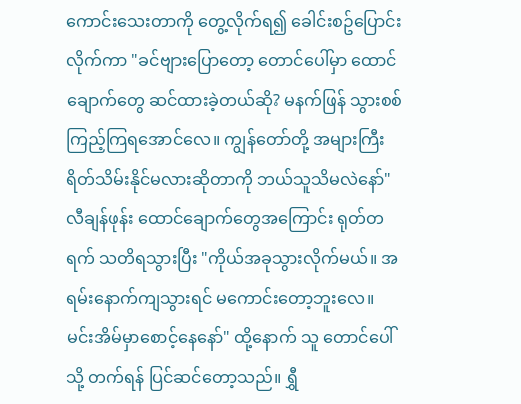ကောင်းသေးတာကို တွေ့လိုက်ရ၍ ခေါင်းစဥ်ပြောင်းလိုက်ကာ "ခင်ဗျားပြောတော့ တောင်ပေါ်မှာ ထောင်ချောက်တွေ ဆင်ထားခဲ့တယ်ဆို? မနက်ဖြန် သွားစစ်ကြည့်ကြရအောင်လေ။ ကျွန်တော်တို့ အများကြီးရိတ်သိမ်းနိုင်မလားဆိုတာကို ဘယ်သူသိမလဲနော်"
လီချန်ဖုန်း ထောင်ချောက်တွေအကြောင်း ရုတ်တရက် သတိရသွားပြီး "ကိုယ်အခုသွားလိုက်မယ်။ အရမ်းနောက်ကျသွားရင် မကောင်းတော့ဘူးလေ။ မင်းအိမ်မှာစောင့်နေနော်" ထို့နောက် သူ တောင်ပေါ်သို့ တက်ရန် ပြင်ဆင်တော့သည်။ ရွှီ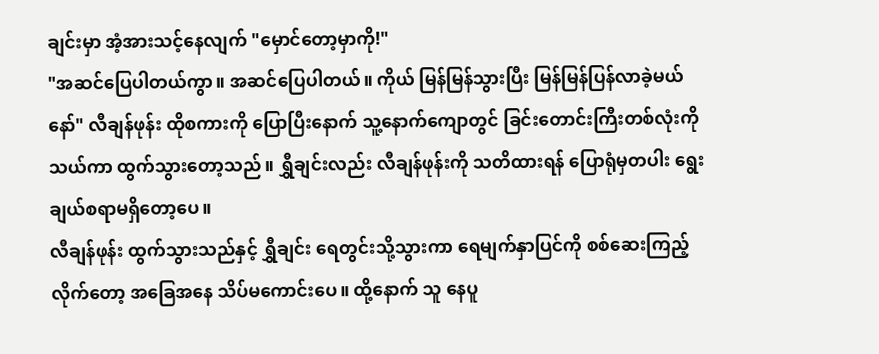ချင်းမှာ အံ့အားသင့်နေလျက် "မှောင်တော့မှာကို!"
"အဆင်ပြေပါတယ်ကွာ။ အဆင်ပြေပါတယ်။ ကိုယ် မြန်မြန်သွားပြီး မြန်မြန်ပြန်လာခဲ့မယ်နော်" လီချန်ဖုန်း ထိုစကားကို ပြောပြီးနောက် သူ့နောက်ကျောတွင် ခြင်းတောင်းကြီးတစ်လုံးကို သယ်ကာ ထွက်သွားတော့သည်။ ရွှီချင်းလည်း လီချန်ဖုန်းကို သတိထားရန် ပြောရုံမှတပါး ရွေးချယ်စရာမရှိတော့ပေ။
လီချန်ဖုန်း ထွက်သွားသည်နှင့် ရွှီချင်း ရေတွင်းသို့သွားကာ ရေမျက်နှာပြင်ကို စစ်ဆေးကြည့်လိုက်တော့ အခြေအနေ သိပ်မကောင်းပေ။ ထို့နောက် သူ နေပူ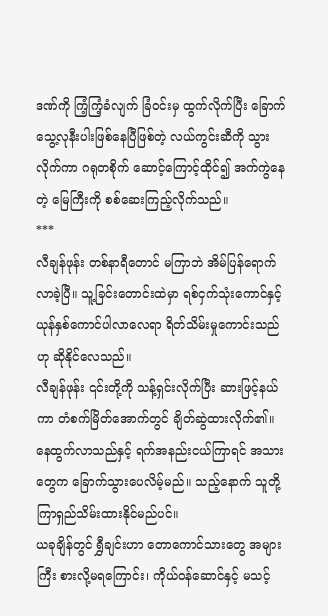ဒဏ်ကို ကြံ့ကြံ့ခံလျက် ခြံဝင်းမှ ထွက်လိုက်ပြီး ခြောက်သွေ့လုနီးပါးဖြစ်နေပြီဖြစ်တဲ့ လယ်ကွင်းဆီကို သွားလိုက်ကာ ဂရုတစိုက် ဆောင့်ကြောင့်ထိုင်၍ အက်ကွဲနေတဲ့ မြေကြီးကို စစ်ဆေးကြည့်လိုက်သည်။
***
လီချန်ဖုန်း တစ်နာရီတောင် မကြာဘဲ အိမ်ပြန်ရောက်လာခဲ့ပြီ။ သူ့ခြင်းတောင်းထဲမှာ ရစ်ငှက်သုံးကောင်နှင့် ယုန်နှစ်ကောင်ပါလာလေရာ ရိတ်သိမ်းမှုကောင်းသည်ဟု ဆိုနိုင်လေသည်။
လီချန်ဖုန်း ၎င်းတို့ကို သန့်ရှင်းလိုက်ပြီး ဆားဖြင့်နယ်ကာ တံစက်မြိတ်အောက်တွင် ချိတ်ဆွဲထားလိုက်၏။ နေထွက်လာသည်နှင့် ရက်အနည်းငယ်ကြာရင် အသားတွေက ခြောက်သွားပေလိမ့်မည်။ သည့်နောက် သူတို့ ကြာရှည်သိမ်းထားနိုင်မည်ပင်။
ယခုချိန်တွင် ရွှီချင်းဟာ တောကောင်သားတွေ အများကြီး စားလို့မရကြောင်း၊ ကိုယ်ဝန်ဆောင်နှင့် မသင့်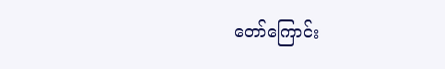တော်ကြောင်း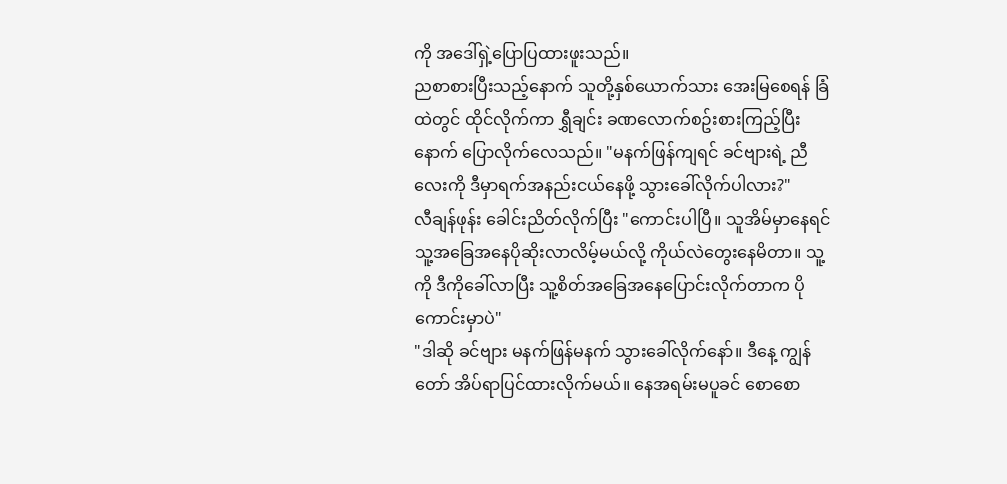ကို အဒေါ်ရှဲ့ပြောပြထားဖူးသည်။
ညစာစားပြီးသည့်နောက် သူတို့နှစ်ယောက်သား အေးမြစေရန် ခြံထဲတွင် ထိုင်လိုက်ကာ ရွှီချင်း ခဏလောက်စဥ်းစားကြည့်ပြီးနောက် ပြောလိုက်လေသည်။ "မနက်ဖြန်ကျရင် ခင်ဗျားရဲ့ ညီလေးကို ဒီမှာရက်အနည်းငယ်နေဖို့ သွားခေါ်လိုက်ပါလား?"
လီချန်ဖုန်း ခေါင်းညိတ်လိုက်ပြီး "ကောင်းပါပြီ။ သူအိမ်မှာနေရင် သူ့အခြေအနေပိုဆိုးလာလိမ့်မယ်လို့ ကိုယ်လဲတွေးနေမိတာ။ သူ့ကို ဒီကိုခေါ်လာပြီး သူ့စိတ်အခြေအနေပြောင်းလိုက်တာက ပိုကောင်းမှာပဲ"
"ဒါဆို ခင်ဗျား မနက်ဖြန်မနက် သွားခေါ်လိုက်နော်။ ဒီနေ့ ကျွန်တော် အိပ်ရာပြင်ထားလိုက်မယ်။ နေအရမ်းမပူခင် စောစော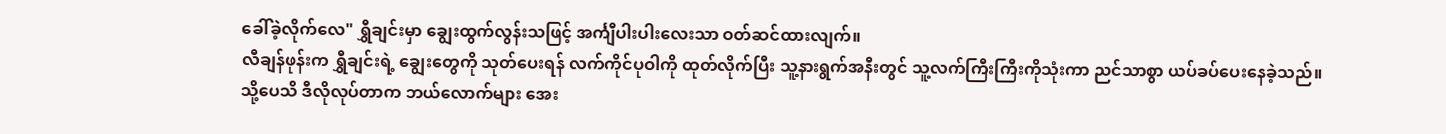ခေါ်ခဲ့လိုက်လေ" ရွှီချင်းမှာ ချွေးထွက်လွန်းသဖြင့် အင်္ကျီပါးပါးလေးသာ ဝတ်ဆင်ထားလျက်။
လီချန်ဖုန်းက ရွှီချင်းရဲ့ ချွေးတွေကို သုတ်ပေးရန် လက်ကိုင်ပုဝါကို ထုတ်လိုက်ပြီး သူ့နားရွက်အနီးတွင် သူ့လက်ကြီးကြီးကိုသုံးကာ ညင်သာစွာ ယပ်ခပ်ပေးနေခဲ့သည်။
သို့ပေသိ ဒီလိုလုပ်တာက ဘယ်လောက်များ အေး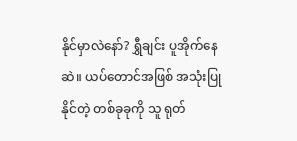နိုင်မှာလဲနော်? ရွှီချင်း ပူအိုက်နေဆဲ။ ယပ်တောင်အဖြစ် အသုံးပြုနိုင်တဲ့ တစ်ခုခုကို သူ ရုတ်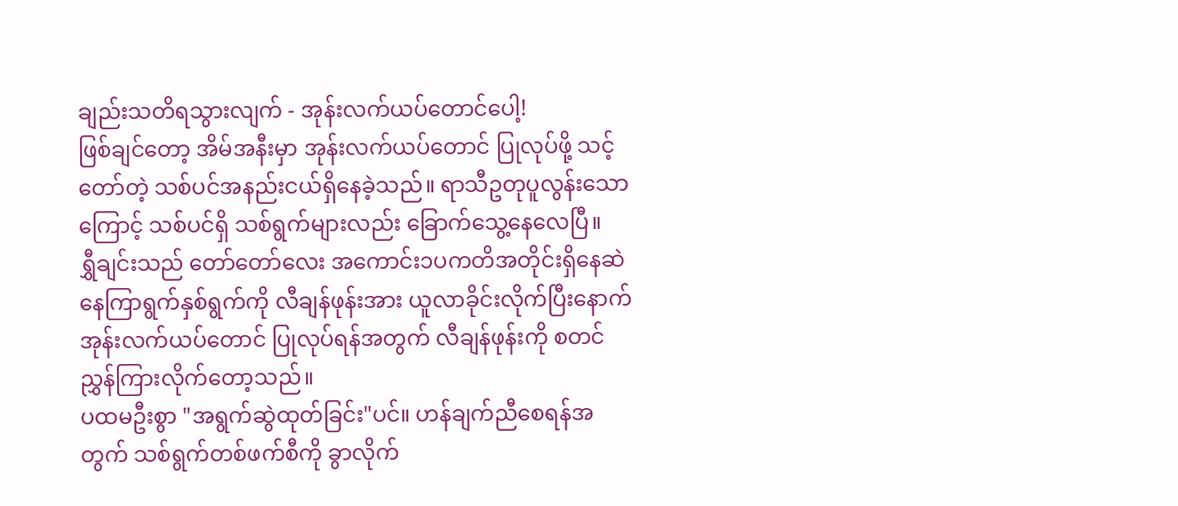ချည်းသတိရသွားလျက် - အုန်းလက်ယပ်တောင်ပေါ့!
ဖြစ်ချင်တော့ အိမ်အနီးမှာ အုန်းလက်ယပ်တောင် ပြုလုပ်ဖို့ သင့်တော်တဲ့ သစ်ပင်အနည်းငယ်ရှိနေခဲ့သည်။ ရာသီဥတုပူလွန်းသောကြောင့် သစ်ပင်ရှိ သစ်ရွက်များလည်း ခြောက်သွေ့နေလေပြီ။
ရွှီချင်းသည် တော်တော်လေး အကောင်း၁ပကတိအတိုင်းရှိနေဆဲ နေကြာရွက်နှစ်ရွက်ကို လီချန်ဖုန်းအား ယူလာခိုင်းလိုက်ပြီးနောက် အုန်းလက်ယပ်တောင် ပြုလုပ်ရန်အတွက် လီချန်ဖုန်းကို စတင်ညွှန်ကြားလိုက်တော့သည်။
ပထမဦးစွာ "အရွက်ဆွဲထုတ်ခြင်း"ပင်။ ဟန်ချက်ညီစေရန်အတွက် သစ်ရွက်တစ်ဖက်စီကို ခွာလိုက်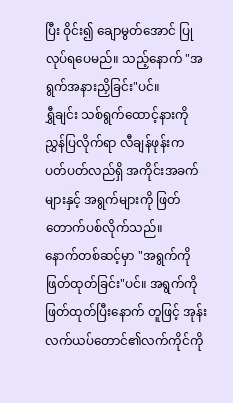ပြီး ဝိုင်း၍ ချောမွတ်အောင် ပြုလုပ်ရပေမည်။ သည့်နောက် "အရွက်အနားညှိခြင်း"ပင်။
ရွှီချင်း သစ်ရွက်ထောင့်နားကို ညွှန်ပြလိုက်ရာ လီချန်ဖုန်းက ပတ်ပတ်လည်ရှိ အကိုင်းအခက်များနှင့် အရွက်များကို ဖြတ်တောက်ပစ်လိုက်သည်။
နောက်တစ်ဆင့်မှာ "အရွက်ကိုဖြတ်ထုတ်ခြင်း"ပင်။ အရွက်ကို ဖြတ်ထုတ်ပြီးနောက် တူဖြင့် အုန်းလက်ယပ်တောင်၏လက်ကိုင်ကို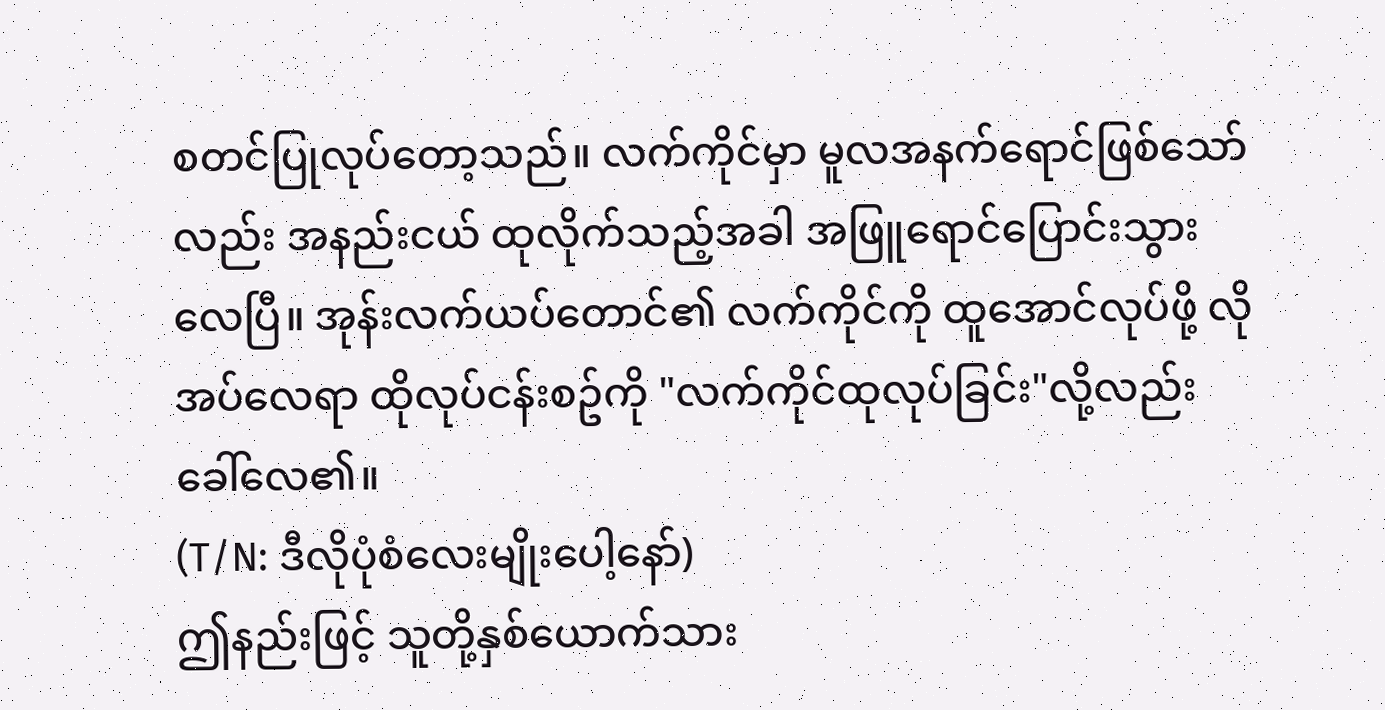စတင်ပြုလုပ်တော့သည်။ လက်ကိုင်မှာ မူလအနက်ရောင်ဖြစ်သော်လည်း အနည်းငယ် ထုလိုက်သည့်အခါ အဖြူရောင်ပြောင်းသွားလေပြီ။ အုန်းလက်ယပ်တောင်၏ လက်ကိုင်ကို ထူအောင်လုပ်ဖို့ လိုအပ်လေရာ ထိုလုပ်ငန်းစဥ်ကို "လက်ကိုင်ထုလုပ်ခြင်း"လို့လည်း ခေါ်လေ၏။
(T/N: ဒီလိုပုံစံလေးမျိုးပေါ့နော်)
ဤနည်းဖြင့် သူတို့နှစ်ယောက်သား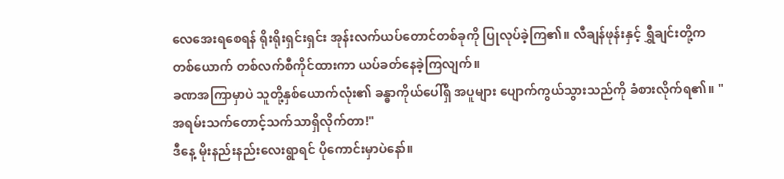လေအေးရစေရန် ရိုးရိုးရှင်းရှင်း အုန်းလက်ယပ်တောင်တစ်ခုကို ပြုလုပ်ခဲ့ကြ၏။ လီချန်ဖုန်းနှင့် ရွှီချင်းတို့က တစ်ယောက် တစ်လက်စီကိုင်ထားကာ ယပ်ခတ်နေခဲ့ကြလျက်။
ခဏအကြာမှာပဲ သူတို့နှစ်ယောက်လုံး၏ ခန္ဓာကိုယ်ပေါ်ရှိ အပူများ ပျောက်ကွယ်သွားသည်ကို ခံစားလိုက်ရ၏။ "အရမ်းသက်တောင့်သက်သာရှိလိုက်တာ!"
ဒီနေ့ မိုးနည်းနည်းလေးရွာရင် ပိုကောင်းမှာပဲနော်။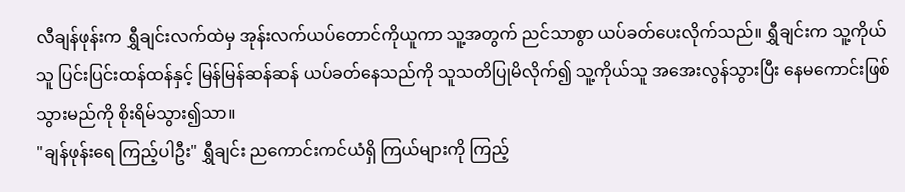လီချန်ဖုန်းက ရွှီချင်းလက်ထဲမှ အုန်းလက်ယပ်တောင်ကိုယူကာ သူ့အတွက် ညင်သာစွာ ယပ်ခတ်ပေးလိုက်သည်။ ရွှီချင်းက သူ့ကိုယ်သူ ပြင်းပြင်းထန်ထန်နှင့် မြန်မြန်ဆန်ဆန် ယပ်ခတ်နေသည်ကို သူသတိပြုမိလိုက်၍ သူ့ကိုယ်သူ အအေးလွန်သွားပြီး နေမကောင်းဖြစ်သွားမည်ကို စိုးရိမ်သွား၍သာ။
"ချန်ဖုန်းရေ ကြည့်ပါဦး" ရွှီချင်း ညကောင်းကင်ယံရှိ ကြယ်များကို ကြည့်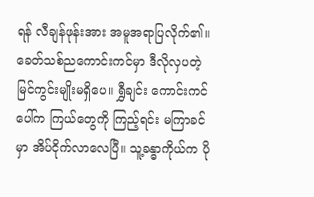ရန် လီချန်ဖုန်းအား အမူအရာပြလိုက်၏။
ခေတ်သစ်ညကောင်းကင်မှာ ဒီလိုလှပတဲ့ မြင်ကွင်းမျိုးမရှိပေ။ ရွှီချင်း ကောင်းကင်ပေါ်က ကြယ်တွေကို ကြည့်ရင်း မကြာခင်မှာ အိပ်ငိုက်လာလေပြီ။ သူ့ခန္ဓာကိုယ်က ပို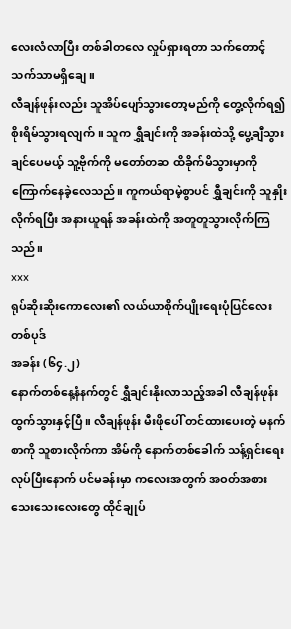လေးလံလာပြီး တစ်ခါတလေ လှုပ်ရှားရတာ သက်တောင့်သက်သာမရှိချေ။
လီချန်ဖုန်းလည်း သူအိပ်ပျော်သွားတော့မည်ကို တွေ့လိုက်ရ၍ စိုးရိမ်သွားရလျက်။ သူက ရွှီချင်းကို အခန်းထဲသို့ ပွေ့ချီသွားချင်ပေမယ့် သူ့ဗိုက်ကို မတော်တဆ ထိခိုက်မိသွားမှာကို ကြောက်နေခဲ့လေသည်။ ကူကယ်ရာမဲ့စွာပင် ရွှီချင်းကို သူနှိုးလိုက်ရပြီး အနားယူရန် အခန်းထဲကို အတူတူသွားလိုက်ကြသည်။
xxx
ရုပ်ဆိုးဆိုးကောလေး၏ လယ်ယာစိုက်ပျိုးရေးပုံပြင်လေးတစ်ပုဒ်
အခန်း (၆၄.၂)
နောက်တစ်နေ့နံနက်တွင် ရွှီချင်းနိုးလာသည့်အခါ လီချန်ဖုန်း ထွက်သွားနှင့်ပြီ။ လီချန်ဖုန်း မီးဖိုပေါ် တင်ထားပေးတဲ့ မနက်စာကို သူစားလိုက်ကာ အိမ်ကို နောက်တစ်ခေါက် သန့်ရှင်းရေးလုပ်ပြီးနောက် ပင်မခန်းမှာ ကလေးအတွက် အဝတ်အစားသေးသေးလေးတွေ ထိုင်ချုပ်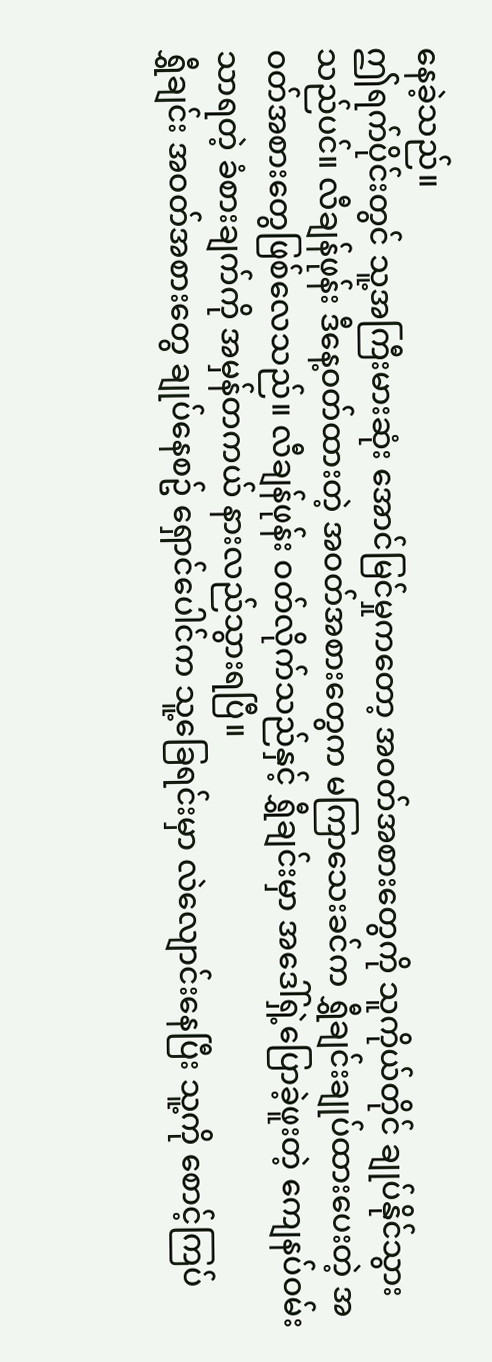နေခဲ့သည်။
ဤရက်ပိုင်းတွင် သူ့အကြီးမားဆုံး အောင်မြင်မှုကတော့ အဝတ်အစားတွေကို သူကိုယ်တိုင် ချုပ်နိုင်သွားသည်ပင်။ လီချန်ဖုန်း ဒီနေ့ဝတ်ထားတဲ့ အဝတ်အစားတွေက မကြာသေးခင်က ရွှီချင်းချုပ်ထားပေးတဲ့ အဝတ်အစားတွေဖြစ်လေသည်။ လီချန်ဖုန်း ဝတ်လိုက်သည်နှင့် ရွှီချင်းမှာ အဒေါ်ရှဲ့ပြောခဲ့ဖူးတဲ့ ကျေနပ်ဝမ်းသာရတဲ့ ခံစားချက်ကို အမှန်တကယ် နားလည်သွားရပြီ။
ရွှီချင်း အဝတ်အစားတွေ ချုပ်နေစဥ် ရှောင်ပေါင်က သူ့ခြေရင်းမှာ လဲလျောင်းနေပြီး သူ့ကို စောင့်ကြပ်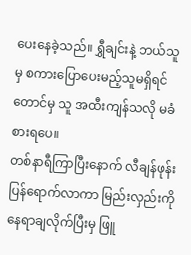ပေးနေခဲ့သည်။ ရွှီချင်းနဲ့ ဘယ်သူမှ စကားပြောပေးမည့်သူမရှိရင်တောင်မှ သူ အထီးကျန်သလို မခံစားရပေ။
တစ်နာရီကြာပြီးနောက် လီချန်ဖုန်း ပြန်ရောက်လာကာ မြည်းလှည်းကို နေရာချလိုက်ပြီးမှ ဖြူ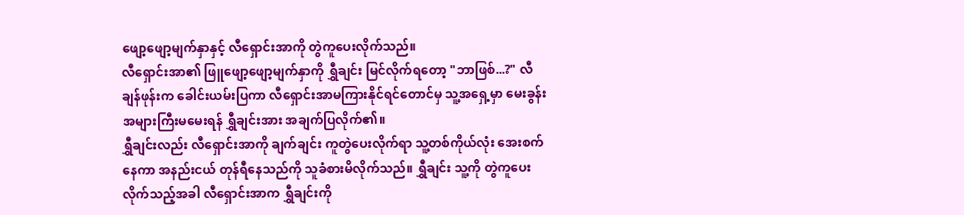ဖျော့ဖျော့မျက်နှာနှင့် လီရှောင်းအာကို တွဲကူပေးလိုက်သည်။
လီရှောင်းအာ၏ ဖြူဖျော့ဖျော့မျက်နှာကို ရွှီချင်း မြင်လိုက်ရတော့ "ဘာဖြစ်...?" လီချန်ဖုန်းက ခေါင်းယမ်းပြကာ လီရှောင်းအာမကြားနိုင်ရင်တောင်မှ သူ့အရှေ့မှာ မေးခွန်းအများကြီးမမေးရန် ရွှီချင်းအား အချက်ပြလိုက်၏။
ရွှီချင်းလည်း လီရှောင်းအာကို ချက်ချင်း ကူတွဲပေးလိုက်ရာ သူ့တစ်ကိုယ်လုံး အေးစက်နေကာ အနည်းငယ် တုန်ရီနေသည်ကို သူခံစားမိလိုက်သည်။ ရွှီချင်း သူ့ကို တွဲကူပေးလိုက်သည့်အခါ လီရှောင်းအာက ရွှီချင်းကို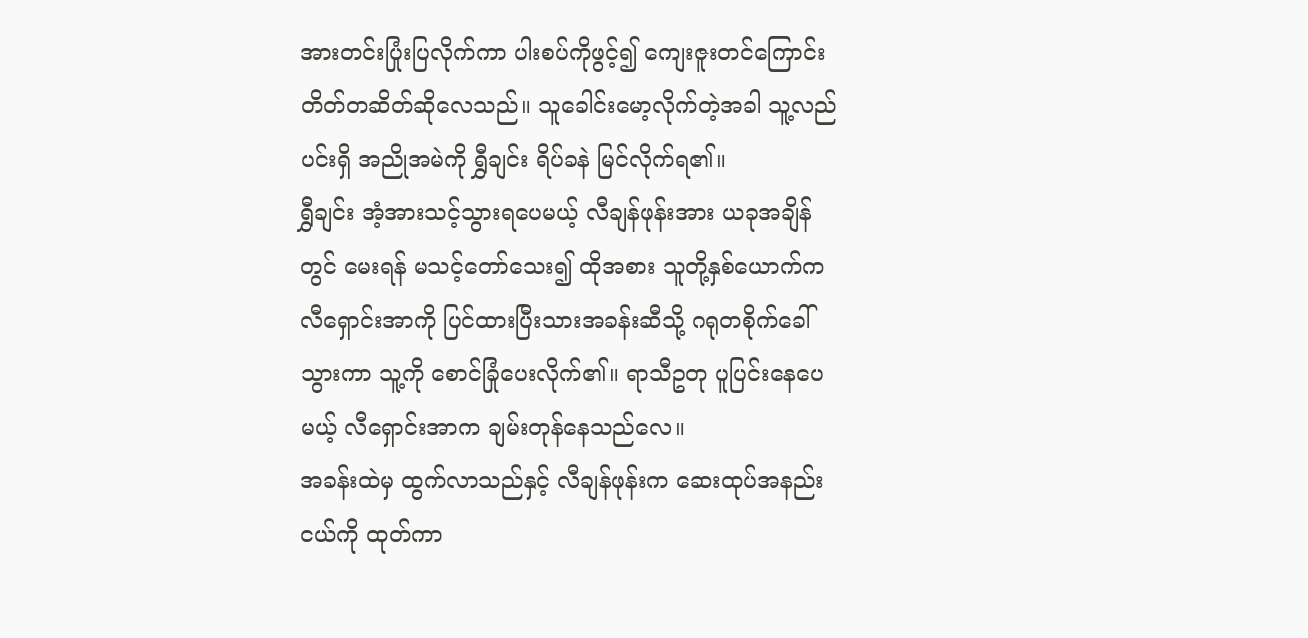အားတင်းပြုံးပြလိုက်ကာ ပါးစပ်ကိုဖွင့်၍ ကျေးဇူးတင်ကြောင်း တိတ်တဆိတ်ဆိုလေသည်။ သူခေါင်းမော့လိုက်တဲ့အခါ သူ့လည်ပင်းရှိ အညိုအမဲကို ရွှီချင်း ရိပ်ခနဲ မြင်လိုက်ရ၏။
ရွှီချင်း အံ့အားသင့်သွားရပေမယ့် လီချန်ဖုန်းအား ယခုအချိန်တွင် မေးရန် မသင့်တော်သေး၍ ထိုအစား သူတို့နှစ်ယောက်က လီရှောင်းအာကို ပြင်ထားပြီးသားအခန်းဆီသို့ ဂရုတစိုက်ခေါ်သွားကာ သူ့ကို စောင်ခြုံပေးလိုက်၏။ ရာသီဥတု ပူပြင်းနေပေမယ့် လီရှောင်းအာက ချမ်းတုန်နေသည်လေ။
အခန်းထဲမှ ထွက်လာသည်နှင့် လီချန်ဖုန်းက ဆေးထုပ်အနည်းငယ်ကို ထုတ်ကာ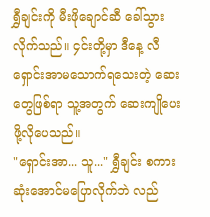ရွှီချင်းကို မီးဖိုချောင်ဆီ ခေါ်သွားလိုက်သည်။ ၄င်းတို့မှာ ဒီနေ့ လီရှောင်းအာမသောက်ရသေးတဲ့ ဆေးတွေဖြစ်ရာ သူ့အတွက် ဆေးကျိုပေးဖို့လိုပေသည်။
"ရှောင်းအာ... သူ..." ရွှီချင်း စကားဆုံးအောင်မပြောလိုက်ဘဲ လည်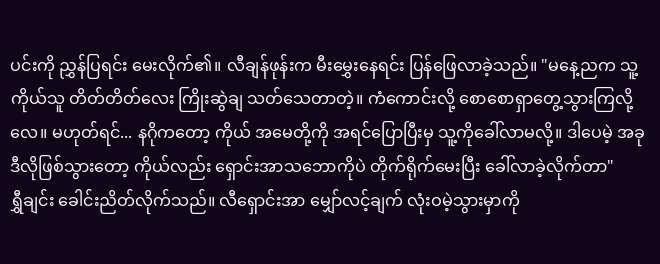ပင်းကို ညွှန်ပြရင်း မေးလိုက်၏။ လီချန်ဖုန်းက မီးမွှေးနေရင်း ပြန်ဖြေလာခဲ့သည်။ "မနေ့ညက သူ့ကိုယ်သူ တိတ်တိတ်လေး ကြိုးဆွဲချ သတ်သေတာတဲ့။ ကံကောင်းလို့ စောစောရှာတွေ့သွားကြလို့လေ။ မဟုတ်ရင်... နဂိုကတော့ ကိုယ် အမေတို့ကို အရင်ပြောပြီးမှ သူ့ကိုခေါ်လာမလို့။ ဒါပေမဲ့ အခု ဒီလိုဖြစ်သွားတော့ ကိုယ်လည်း ရှောင်းအာသဘောကိုပဲ တိုက်ရိုက်မေးပြီး ခေါ်လာခဲ့လိုက်တာ"
ရွှီချင်း ခေါင်းညိတ်လိုက်သည်။ လီရှောင်းအာ မျှော်လင့်ချက် လုံးဝမဲ့သွားမှာကို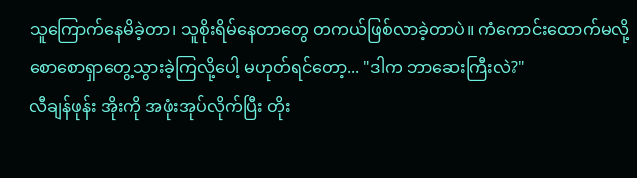သူကြောက်နေမိခဲ့တာ၊ သူစိုးရိမ်နေတာတွေ တကယ်ဖြစ်လာခဲ့တာပဲ။ ကံကောင်းထောက်မလို့ စောစောရှာတွေ့သွားခဲ့ကြလို့ပေါ့ မဟုတ်ရင်တော့... "ဒါက ဘာဆေးကြီးလဲ?"
လီချန်ဖုန်း အိုးကို အဖုံးအုပ်လိုက်ပြီး တိုး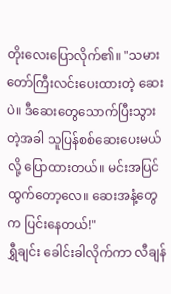တိုးလေးပြောလိုက်၏။ "သမားတော်ကြီးလင်းပေးထားတဲ့ ဆေးပဲ။ ဒီဆေးတွေသောက်ပြီးသွားတဲ့အခါ သူပြန်စစ်ဆေးပေးမယ်လို့ ပြောထားတယ်။ မင်းအပြင်ထွက်တော့လေ။ ဆေးအနံ့တွေက ပြင်းနေတယ်!"
ရွှီချင်း ခေါင်းခါလိုက်ကာ လီချန်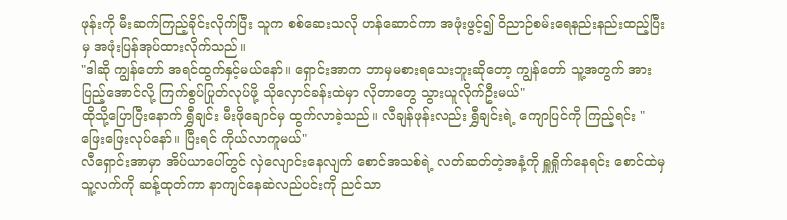ဖုန်းကို မီးဆက်ကြည့်ခိုင်းလိုက်ပြီး သူက စစ်ဆေးသလို ဟန်ဆောင်ကာ အဖုံးဖွင့်၍ ဝိညာဉ်စမ်းရေနည်းနည်းထည့်ပြီးမှ အဖုံးပြန်အုပ်ထားလိုက်သည်။
"ဒါဆို ကျွန်တော် အရင်ထွက်နှင့်မယ်နော်။ ရှောင်းအာက ဘာမှမစားရသေးဘူးဆိုတော့ ကျွန်တော် သူ့အတွက် အားပြည့်အောင်လို့ ကြက်စွပ်ပြုတ်လုပ်ဖို့ သိုလှောင်ခန်းထဲမှာ လိုတာတွေ သွားယူလိုက်ဦးမယ်"
ထိုသို့ပြောပြီးနောက် ရွှီချင်း မီးဖိုချောင်မှ ထွက်လာခဲ့သည်။ လီချန်ဖုန်းလည်း ရွှီချင်းရဲ့ ကျောပြင်ကို ကြည့်ရင်း "ဖြေးဖြေးလုပ်နော်။ ပြီးရင် ကိုယ်လာကူမယ်"
လီရှောင်းအာမှာ အိပ်ယာပေါ်တွင် လှဲလျောင်းနေလျက် စောင်အသစ်ရဲ့ လတ်ဆတ်တဲ့အနံ့ကို ရှူရှိုက်နေရင်း စောင်ထဲမှ သူ့လက်ကို ဆန့်ထုတ်ကာ နာကျင်နေဆဲလည်ပင်းကို ညင်သာ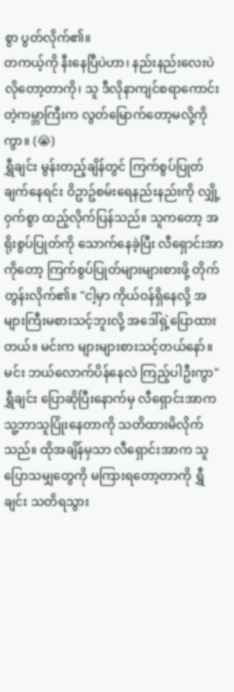စွာ ပွတ်လိုက်၏။
တကယ့်ကို နီးနေပြီပဲဟာ၊ နည်းနည်းလေးပဲလိုတော့တာကို၊ သူ ဒီလိုနာကျင်စရာကောင်းတဲ့ကမ္ဘာကြီးက လွတ်မြောက်တော့မလို့ကိုကွာ။ (😭)
ရွှီချင်း မွန်းတည့်ချိန်တွင် ကြက်စွပ်ပြုတ်ချက်နေရင်း ဝိဥာဥ်စမ်းရေနည်းနည်းကို လျှို့ဝှက်စွာ ထည့်လိုက်ပြန်သည်။ သူကတော့ အရိုးစွပ်ပြုတ်ကို သောက်နေခဲ့ပြီး လီရှောင်းအာကိုတော့ ကြက်စွပ်ပြုတ်များများစားဖို့ တိုက်တွန်းလိုက်၏။ "ငါ့မှာ ကိုယ်ဝန်ရှိနေလို့ အများကြီးမစားသင့်ဘူးလို့ အဒေါ်ရှဲ့ပြောထားတယ်။ မင်းက များများစားသင့်တယ်နော်။ မင်း ဘယ်လောက်ပိန်နေလဲ ကြည့်ပါဦးကွာ"
ရွှီချင်း ပြောဆိုပြီးနောက်မှ လီရှောင်းအာက သူ့ဘာသူပြုံးနေတာကို သတိထားမိလိုက်သည်။ ထိုအချိန်မှသာ လီရှောင်းအာက သူပြောသမျှတွေကို မကြားရတော့တာကို ရွှီချင်း သတိရသွား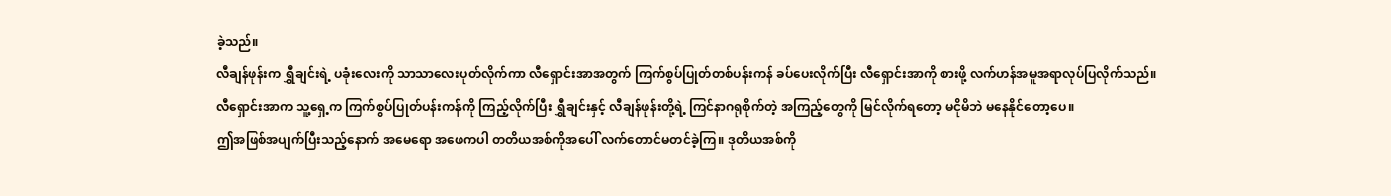ခဲ့သည်။
လီချန်ဖုန်းက ရွှီချင်းရဲ့ ပခုံးလေးကို သာသာလေးပုတ်လိုက်ကာ လီရှောင်းအာအတွက် ကြက်စွပ်ပြုတ်တစ်ပန်းကန် ခပ်ပေးလိုက်ပြီး လီရှောင်းအာကို စားဖို့ လက်ဟန်အမူအရာလုပ်ပြလိုက်သည်။
လီရှောင်းအာက သူ့ရှေ့က ကြက်စွပ်ပြုတ်ပန်းကန်ကို ကြည့်လိုက်ပြီး ရွှီချင်းနှင့် လီချန်ဖုန်းတို့ရဲ့ ကြင်နာဂရုစိုက်တဲ့ အကြည့်တွေကို မြင်လိုက်ရတော့ မငိုမိဘဲ မနေနိုင်တော့ပေ။
ဤအဖြစ်အပျက်ပြီးသည့်နောက် အမေရော အဖေကပါ တတိယအစ်ကိုအပေါ် လက်တောင်မတင်ခဲ့ကြ။ ဒုတိယအစ်ကို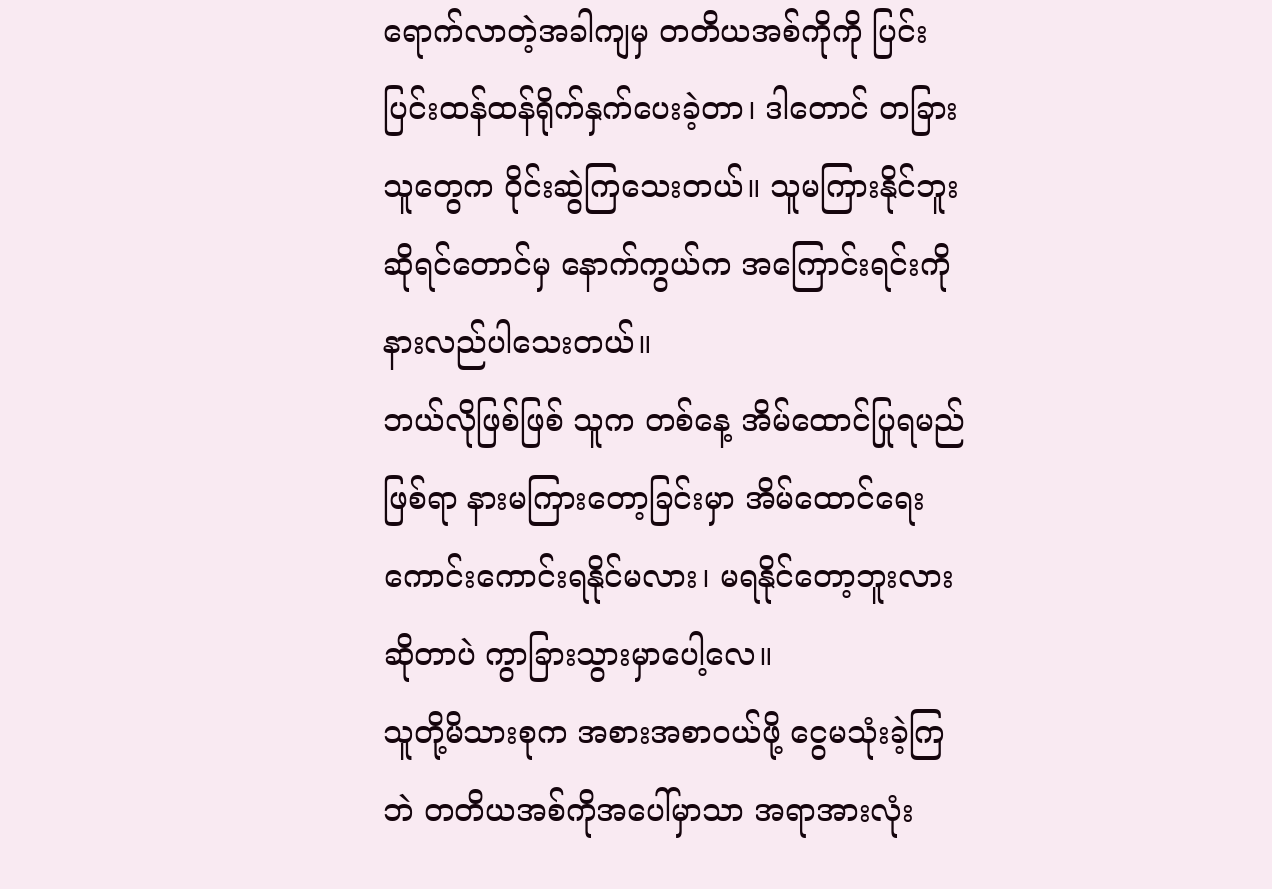ရောက်လာတဲ့အခါကျမှ တတိယအစ်ကိုကို ပြင်းပြင်းထန်ထန်ရိုက်နှက်ပေးခဲ့တာ၊ ဒါတောင် တခြားသူတွေက ဝိုင်းဆွဲကြသေးတယ်။ သူမကြားနိုင်ဘူးဆိုရင်တောင်မှ နောက်ကွယ်က အကြောင်းရင်းကို နားလည်ပါသေးတယ်။
ဘယ်လိုဖြစ်ဖြစ် သူက တစ်နေ့ အိမ်ထောင်ပြုရမည်ဖြစ်ရာ နားမကြားတော့ခြင်းမှာ အိမ်ထောင်ရေးကောင်းကောင်းရနိုင်မလား၊ မရနိုင်တော့ဘူးလားဆိုတာပဲ ကွာခြားသွားမှာပေါ့လေ။
သူတို့မိသားစုက အစားအစာဝယ်ဖို့ ငွေမသုံးခဲ့ကြဘဲ တတိယအစ်ကိုအပေါ်မှာသာ အရာအားလုံး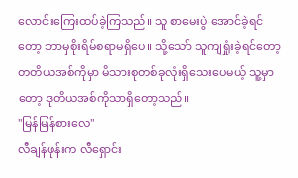လောင်းကြေးထပ်ခဲ့ကြသည်။ သူ စာမေးပွဲ အောင်ခဲ့ရင်တော့ ဘာမှစိုးရိမ်စရာမရှိပေ။ သို့သော် သူကျရှုံးခဲ့ရင်တော့ တတိယအစ်ကိုမှာ မိသားစုတစ်ခုလုံးရှိသေးပေမယ့် သူ့မှာတော့ ဒုတိယအစ်ကိုသာရှိတော့သည်။
"မြန်မြန်စားလေ"
လီချန်ဖုန်းက လီရှောင်း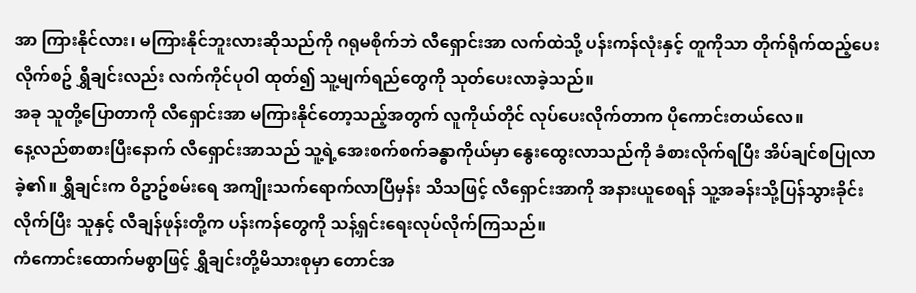အာ ကြားနိုင်လား၊ မကြားနိုင်ဘူးလားဆိုသည်ကို ဂရုမစိုက်ဘဲ လီရှောင်းအာ လက်ထဲသို့ ပန်းကန်လုံးနှင့် တူကိုသာ တိုက်ရိုက်ထည့်ပေးလိုက်စဥ် ရွှီချင်းလည်း လက်ကိုင်ပုဝါ ထုတ်၍ သူ့မျက်ရည်တွေကို သုတ်ပေးလာခဲ့သည်။
အခု သူတို့ပြောတာကို လီရှောင်းအာ မကြားနိုင်တော့သည့်အတွက် လူကိုယ်တိုင် လုပ်ပေးလိုက်တာက ပိုကောင်းတယ်လေ။
နေ့လည်စာစားပြီးနောက် လီရှောင်းအာသည် သူ့ရဲ့အေးစက်စက်ခန္ဓာကိုယ်မှာ နွေးထွေးလာသည်ကို ခံစားလိုက်ရပြီး အိပ်ချင်စပြုလာခဲ့၏။ ရွှီချင်းက ဝိဥာဥ်စမ်းရေ အကျိုးသက်ရောက်လာပြီမှန်း သိသဖြင့် လီရှောင်းအာကို အနားယူစေရန် သူ့အခန်းသို့ပြန်သွားခိုင်းလိုက်ပြီး သူနှင့် လီချန်ဖုန်းတို့က ပန်းကန်တွေကို သန့်ရှင်းရေးလုပ်လိုက်ကြသည်။
ကံကောင်းထောက်မစွာဖြင့် ရွှီချင်းတို့မိသားစုမှာ တောင်အ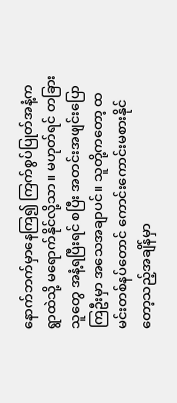နောက်ဘက်မှာနေကြ၍ ကြက်စွပ်ပြုတ်အနံ့က ရွာထဲသို့ မရောက်နိုင်လို့သာ။ မဟုတ်ရင် တခြားသူတွေ အနံ့ရပြီးရင် စပြီး အတင်းအဖျင်းပြောကြဦးမှာ အသေအချာပင်။ သူတို့ကတော့ ထမင်းတစ်နပ်တောင် ကောင်းကောင်းမစားနိုင်တော့သည့်အချိန်မှာ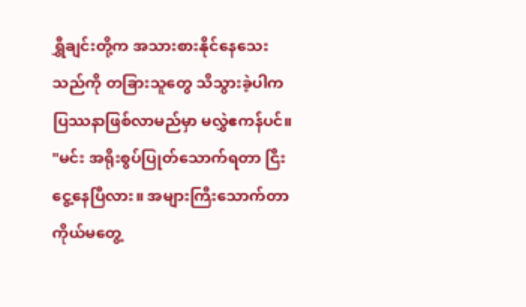ရွှီချင်းတို့က အသားစားနိုင်နေသေးသည်ကို တခြားသူတွေ သိသွားခဲ့ပါက ပြဿနာဖြစ်လာမည်မှာ မလွှဲဧကန်ပင်။
"မင်း အရိုးစွပ်ပြုတ်သောက်ရတာ ငြီးငွေ့နေပြီလား။ အများကြီးသောက်တာ ကိုယ်မတွေ့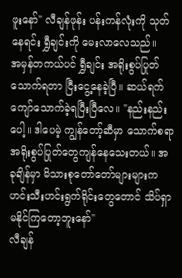ဖူးနော်" လီချန်ဖုန်း ပန်းကန်လုံးကို သုတ်နေရင်း ရွှီချင်းကို မေးလာလေသည်။
အမှန်တကယ်ပင် ရွှီချင်း အရိုးစွပ်ပြုတ်သောက်ရတာ ငြီးငွေ့နေခဲ့ပြီ။ ဆယ်ရက်ကျော်သောက်ခဲ့ရပြီးပြီလေ။ "နည်းနည်းပေါ့။ ဒါပေမဲ့ ကျွန်တော့်ဆီမှာ သောက်စရာ အရိုးစွပ်ပြုတ်တွေကျန်နေသေးတယ်။ အခုချိန်မှာ မိသားစုတော်တော်များများက ဟင်းသီးဟင်းရွက်ရိုင်းတွေတောင် သိပ်ရှာမနိုင်ကြတော့ဘူးနော်"
လီချန်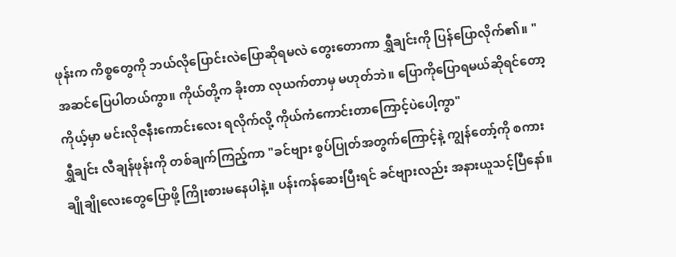ဖုန်းက ကိစ္စတွေကို ဘယ်လိုပြောင်းလဲပြောဆိုရမလဲ တွေးတောကာ ရွှီချင်းကို ပြန်ပြောလိုက်၏။ "အဆင်ပြေပါတယ်ကွာ။ ကိုယ်တို့က ခိုးတာ လုယက်တာမှ မဟုတ်ဘဲ။ ပြောကိုပြောရမယ်ဆိုရင်တော့ ကိုယ့်မှာ မင်းလိုဇနီးကောင်းလေး ရလိုက်လို့ ကိုယ်ကံကောင်းတာကြောင့်ပဲပေါ့ကွာ"
ရွှီချင်း လီချန်ဖုန်းကို တစ်ချက်ကြည့်ကာ "ခင်ဗျား စွပ်ပြုတ်အတွက်ကြောင့်နဲ့ ကျွန်တော့်ကို စကားချိုချိုလေးတွေပြောဖို့ ကြိုးစားမနေပါနဲ့။ ပန်းကန်ဆေးပြီးရင် ခင်ဗျားလည်း အနားယူသင့်ပြီနော်။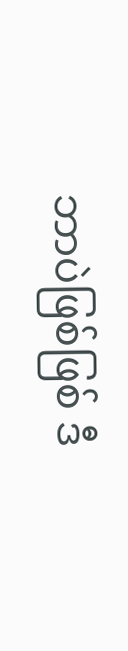ဘာပဲဖြစ်ဖြစ် ဒီ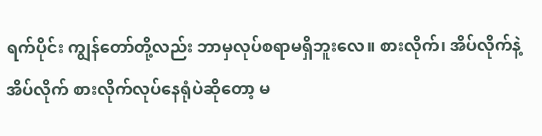ရက်ပိုင်း ကျွန်တော်တို့လည်း ဘာမှလုပ်စရာမရှိဘူးလေ။ စားလိုက်၊ အိပ်လိုက်နဲ့ အိပ်လိုက် စားလိုက်လုပ်နေရုံပဲဆိုတော့ မ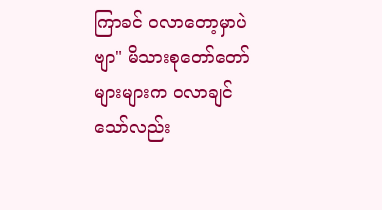ကြာခင် ဝလာတော့မှာပဲဗျာ" မိသားစုတော်တော်များများက ဝလာချင်သော်လည်း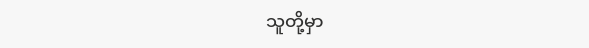သူတို့မှာ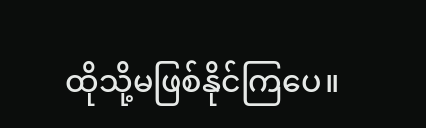ထိုသို့မဖြစ်နိုင်ကြပေ။